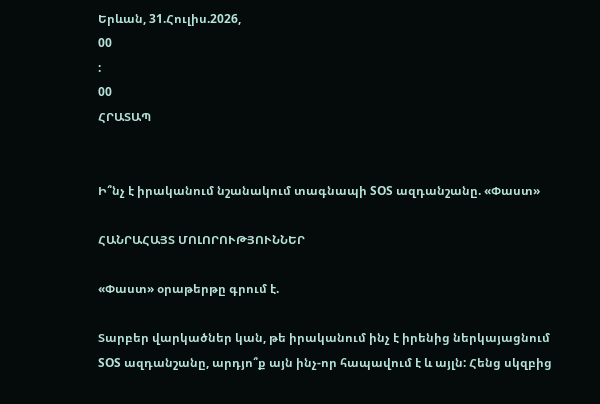Երևան, 31.Հուլիս.2026,
00
:
00
ՀՐԱՏԱՊ


Ի՞նչ է իրականում նշանակում տագնապի SOS ազդանշանը. «Փաստ»

ՀԱՆՐԱՀԱՅՏ ՄՈԼՈՐՈՒԹՅՈՒՆՆԵՐ

«Փաստ» օրաթերթը գրում է.

Տարբեր վարկածներ կան, թե իրականում ինչ է իրենից ներկայացնում SOS ազդանշանը, արդյո՞ք այն ինչ-որ հապավում է և այլն: Հենց սկզբից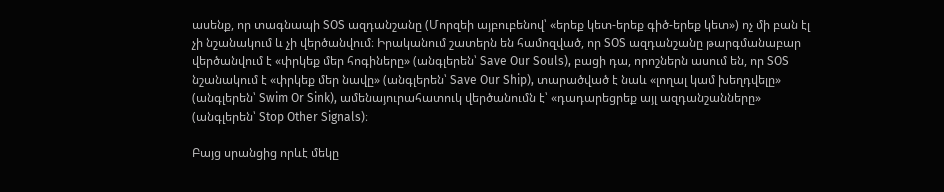ասենք, որ տագնապի SOS ազդանշանը (Մորզեի այբուբենով՝ «երեք կետ-երեք գիծ-երեք կետ») ոչ մի բան էլ չի նշանակում և չի վերծանվում։ Իրականում շատերն են համոզված, որ SOS ազդանշանը թարգմանաբար վերծանվում է «փրկեք մեր հոգիները» (անգլերեն՝ Save Our Souls), բացի դա, որոշներն ասում են, որ SOS նշանակում է «փրկեք մեր նավը» (անգլերեն՝ Save Our Ship), տարածված է նաև «լողալ կամ խեղդվելը» (անգլերեն՝ Swim Or Sink), ամենայուրահատուկ վերծանումն է՝ «դադարեցրեք այլ ազդանշանները» (անգլերեն՝ Stop Other Signals)։

Բայց սրանցից որևէ մեկը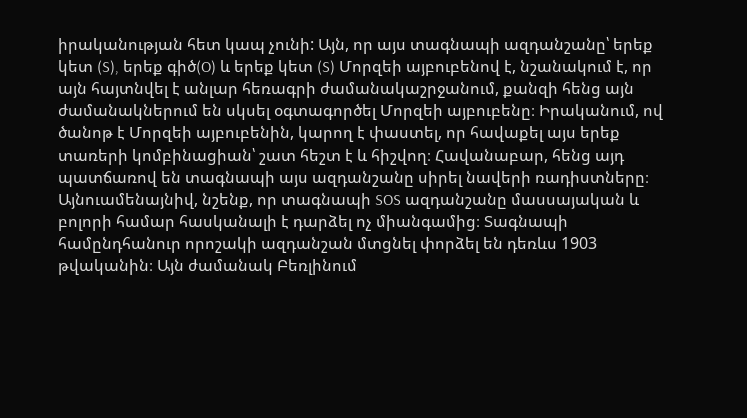իրականության հետ կապ չունի: Այն, որ այս տագնապի ազդանշանը՝ երեք կետ (S), երեք գիծ(O) և երեք կետ (S) Մորզեի այբուբենով է, նշանակում է, որ այն հայտնվել է անլար հեռագրի ժամանակաշրջանում, քանզի հենց այն ժամանակներում են սկսել օգտագործել Մորզեի այբուբենը։ Իրականում, ով ծանոթ է Մորզեի այբուբենին, կարող է փաստել, որ հավաքել այս երեք տառերի կոմբինացիան՝ շատ հեշտ է և հիշվող։ Հավանաբար, հենց այդ պատճառով են տագնապի այս ազդանշանը սիրել նավերի ռադիստները։ Այնուամենայնիվ, նշենք, որ տագնապի SOS ազդանշանը մասսայական և բոլորի համար հասկանալի է դարձել ոչ միանգամից։ Տագնապի համընդհանուր որոշակի ազդանշան մտցնել փորձել են դեռևս 1903 թվականին։ Այն ժամանակ Բեռլինում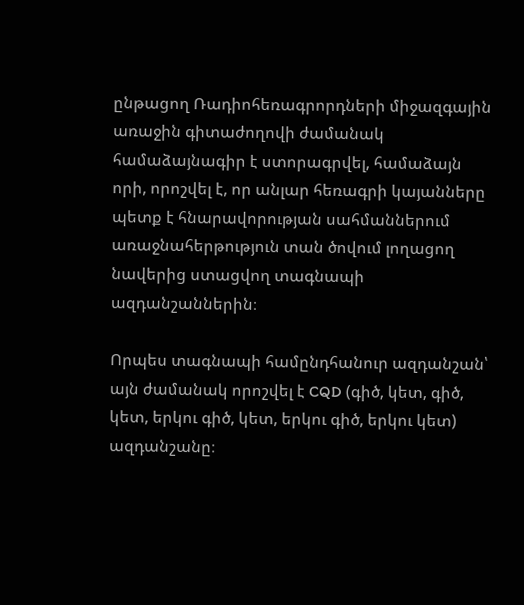ընթացող Ռադիոհեռագրորդների միջազգային առաջին գիտաժողովի ժամանակ համաձայնագիր է ստորագրվել, համաձայն որի, որոշվել է, որ անլար հեռագրի կայանները պետք է հնարավորության սահմաններում առաջնահերթություն տան ծովում լողացող նավերից ստացվող տագնապի ազդանշաններին։

Որպես տագնապի համընդհանուր ազդանշան՝ այն ժամանակ որոշվել է CQD (գիծ, կետ, գիծ, կետ, երկու գիծ, կետ, երկու գիծ, երկու կետ) ազդանշանը։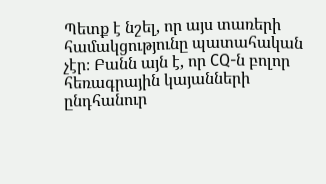Պետք է նշել, որ այս տառերի համակցությունը պատահական չէր։ Բանն այն է, որ CQ-ն բոլոր հեռագրային կայանների ընդհանուր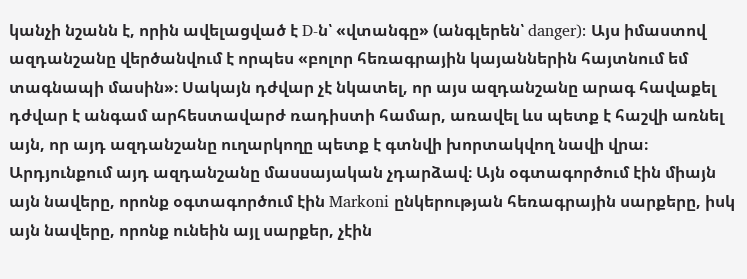կանչի նշանն է, որին ավելացված է D-ն՝ «վտանգը» (անգլերեն՝ danger): Այս իմաստով ազդանշանը վերծանվում է որպես «բոլոր հեռագրային կայաններին հայտնում եմ տագնապի մասին»։ Սակայն դժվար չէ նկատել, որ այս ազդանշանը արագ հավաքել դժվար է անգամ արհեստավարժ ռադիստի համար, առավել ևս պետք է հաշվի առնել այն, որ այդ ազդանշանը ուղարկողը պետք է գտնվի խորտակվող նավի վրա։ Արդյունքում այդ ազդանշանը մասսայական չդարձավ։ Այն օգտագործում էին միայն այն նավերը, որոնք օգտագործում էին Markoni ընկերության հեռագրային սարքերը, իսկ այն նավերը, որոնք ունեին այլ սարքեր, չէին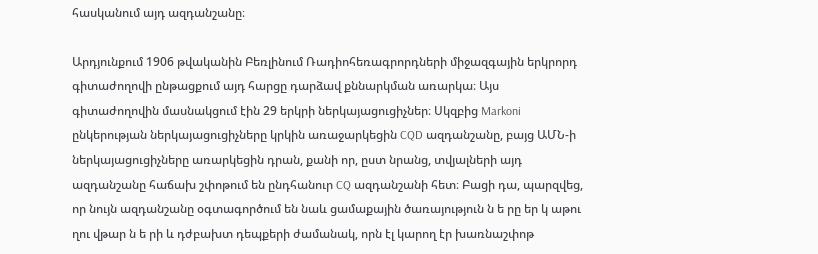հասկանում այդ ազդանշանը։

Արդյունքում 1906 թվականին Բեռլինում Ռադիոհեռագրորդների միջազգային երկրորդ գիտաժողովի ընթացքում այդ հարցը դարձավ քննարկման առարկա։ Այս գիտաժողովին մասնակցում էին 29 երկրի ներկայացուցիչներ։ Սկզբից Markoni ընկերության ներկայացուցիչները կրկին առաջարկեցին CQD ազդանշանը, բայց ԱՄՆ-ի ներկայացուցիչները առարկեցին դրան, քանի որ, ըստ նրանց, տվյալների այդ ազդանշանը հաճախ շփոթում են ընդհանուր CQ ազդանշանի հետ։ Բացի դա, պարզվեց, որ նույն ազդանշանը օգտագործում են նաև ցամաքային ծառայություն ն ե րը եր կ աթու ղու վթար ն ե րի և դժբախտ դեպքերի ժամանակ, որն էլ կարող էր խառնաշփոթ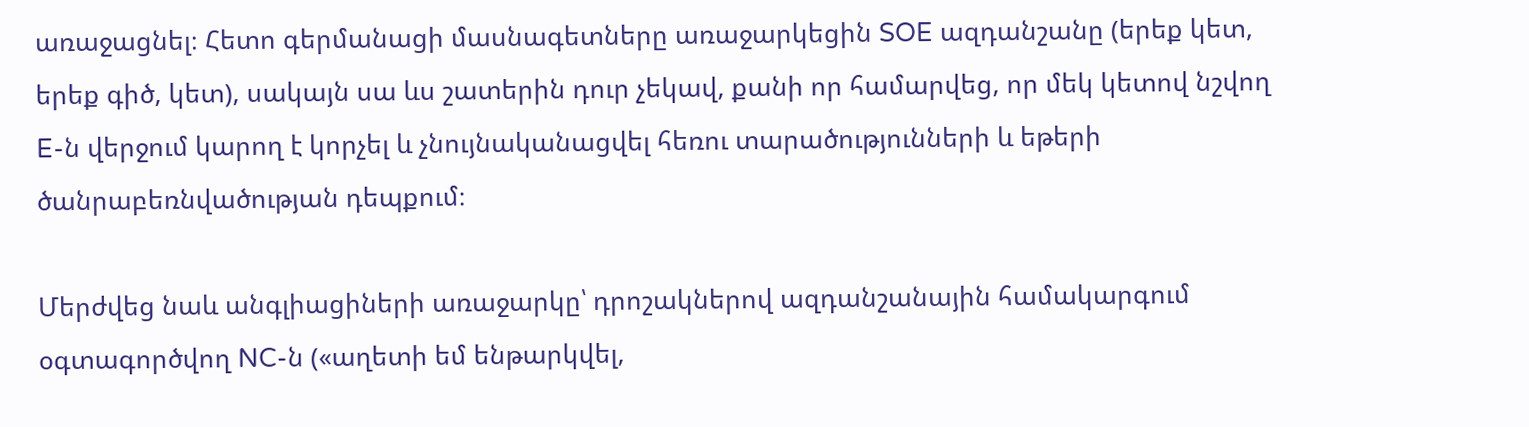առաջացնել։ Հետո գերմանացի մասնագետները առաջարկեցին SOE ազդանշանը (երեք կետ, երեք գիծ, կետ), սակայն սա ևս շատերին դուր չեկավ, քանի որ համարվեց, որ մեկ կետով նշվող E-ն վերջում կարող է կորչել և չնույնականացվել հեռու տարածությունների և եթերի ծանրաբեռնվածության դեպքում։

Մերժվեց նաև անգլիացիների առաջարկը՝ դրոշակներով ազդանշանային համակարգում օգտագործվող NC-ն («աղետի եմ ենթարկվել,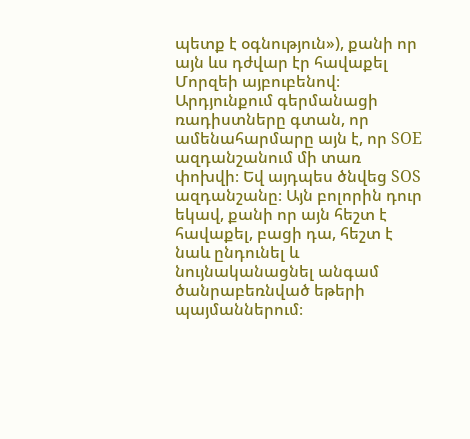պետք է օգնություն»), քանի որ այն ևս դժվար էր հավաքել Մորզեի այբուբենով։ Արդյունքում գերմանացի ռադիստները գտան, որ ամենահարմարը այն է, որ SOE ազդանշանում մի տառ փոխվի։ Եվ այդպես ծնվեց SOS ազդանշանը։ Այն բոլորին դուր եկավ, քանի որ այն հեշտ է հավաքել, բացի դա, հեշտ է նաև ընդունել և նույնականացնել անգամ ծանրաբեռնված եթերի պայմաններում։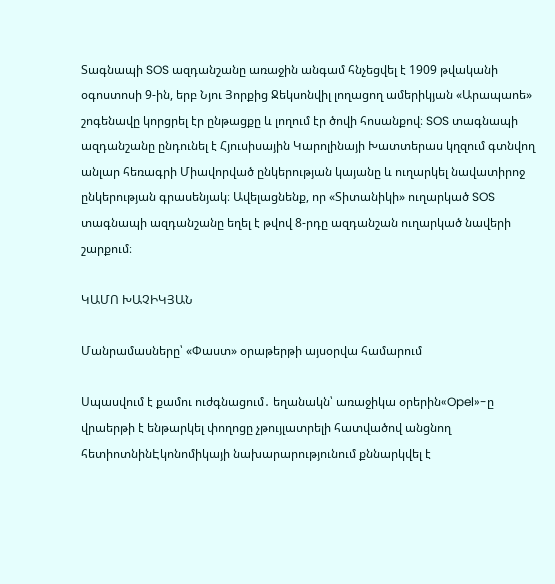Տագնապի SOS ազդանշանը առաջին անգամ հնչեցվել է 1909 թվականի օգոստոսի 9-ին, երբ Նյու Յորքից Ջեկսոնվիլ լողացող ամերիկյան «Արապաոե» շոգենավը կորցրել էր ընթացքը և լողում էր ծովի հոսանքով։ SOS տագնապի ազդանշանը ընդունել է Հյուսիսային Կարոլինայի Խատտերաս կղզում գտնվող անլար հեռագրի Միավորված ընկերության կայանը և ուղարկել նավատիրոջ ընկերության գրասենյակ։ Ավելացնենք, որ «Տիտանիկի» ուղարկած SOS տագնապի ազդանշանը եղել է թվով 8-րդը ազդանշան ուղարկած նավերի շարքում։

ԿԱՄՈ ԽԱՉԻԿՅԱՆ

Մանրամասները՝ «Փաստ» օրաթերթի այսօրվա համարում

Սպասվում է քամու ուժգնացում․ եղանակն՝ առաջիկա օրերին«Opel»-ը վրաերթի է ենթարկել փողոցը չթույլատրելի հատվածով անցնող հետիոտնինԷկոնոմիկայի նախարարությունում քննարկվել է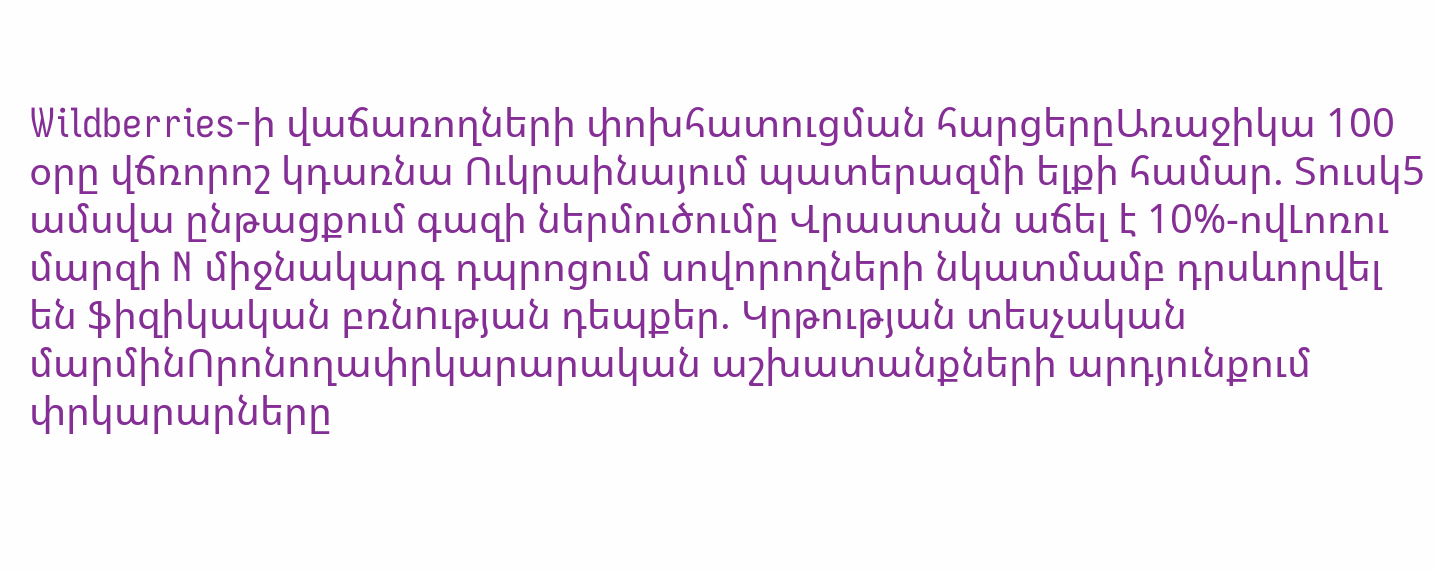Wildberries-ի վաճառողների փոխհատուցման հարցերըԱռաջիկա 100 օրը վճռորոշ կդառնա Ուկրաինայում պատերազմի ելքի համար. Տուսկ5 ամսվա ընթացքում գազի ներմուծումը Վրաստան աճել է 10%-ովԼոռու մարզի N միջնակարգ դպրոցում սովորողների նկատմամբ դրսևորվել են ֆիզիկական բռնnւթյան դեպքեր. Կրթության տեսչական մարմինՈրոնողափրկարարական աշխատանքների արդյունքում փրկարարները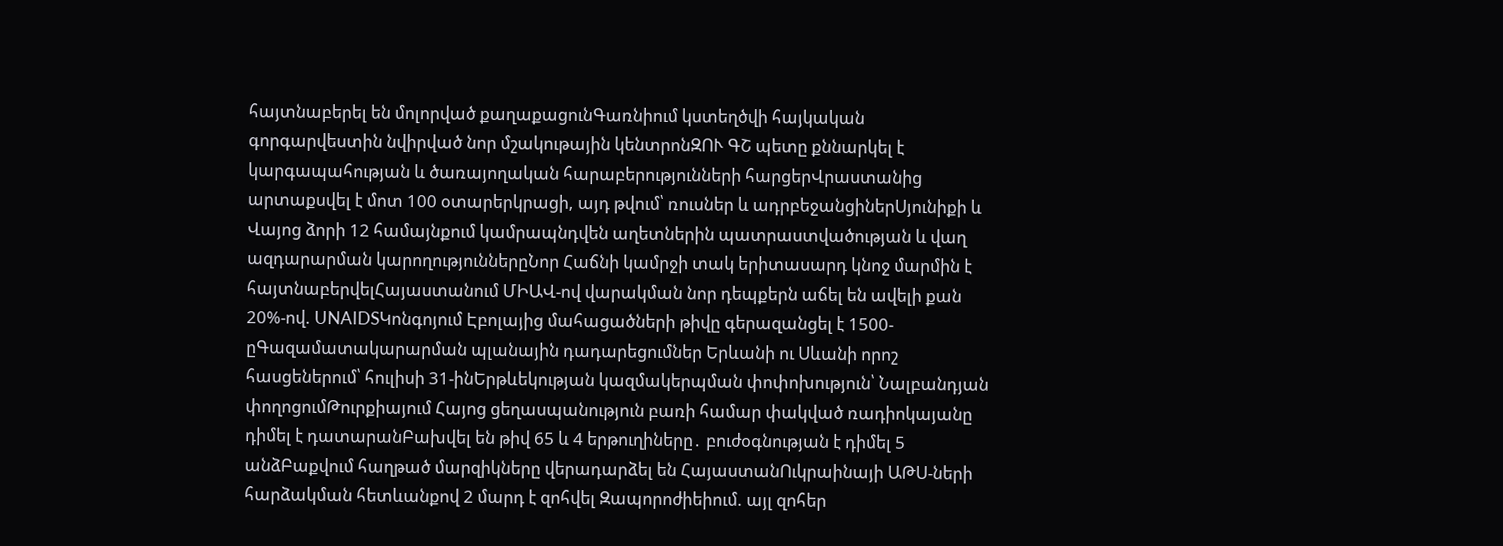հայտնաբերել են մոլորված քաղաքացունԳառնիում կստեղծվի հայկական գորգարվեստին նվիրված նոր մշակութային կենտրոնԶՈՒ ԳՇ պետը քննարկել է կարգապահության և ծառայողական հարաբերությունների հարցերՎրաստանից արտաքսվել է մոտ 100 օտարերկրացի, այդ թվում՝ ռուսներ և ադրբեջանցիներՍյունիքի և Վայոց ձորի 12 համայնքում կամրապնդվեն աղետներին պատրաստվածության և վաղ ազդարարման կարողություններըՆոր Հաճնի կամրջի տակ երիտասարդ կնոջ մարմին է հայտնաբերվելՀայաստանում ՄԻԱՎ-ով վարակման նոր դեպքերն աճել են ավելի քան 20%-ով. UNAIDSԿոնգոյում Էբոլայից մահացածների թիվը գերազանցել է 1500-ըԳազամատակարարման պլանային դադարեցումներ Երևանի ու Սևանի որոշ հասցեներում՝ հուլիսի 31-ինԵրթևեկության կազմակերպման փոփոխություն՝ Նալբանդյան փողոցումԹուրքիայում Հայոց ցեղասպանություն բառի համար փակված ռադիոկայանը դիմել է դատարանԲախվել են թիվ 65 և 4 երթուղիները․ բուժօգնության է դիմել 5 անձԲաքվում հաղթած մարզիկները վերադարձել են ՀայաստանՈւկրաինայի ԱԹՍ-ների հարձակման հետևանքով 2 մարդ է զոհվել Զապորոժիեիում. այլ զոհեր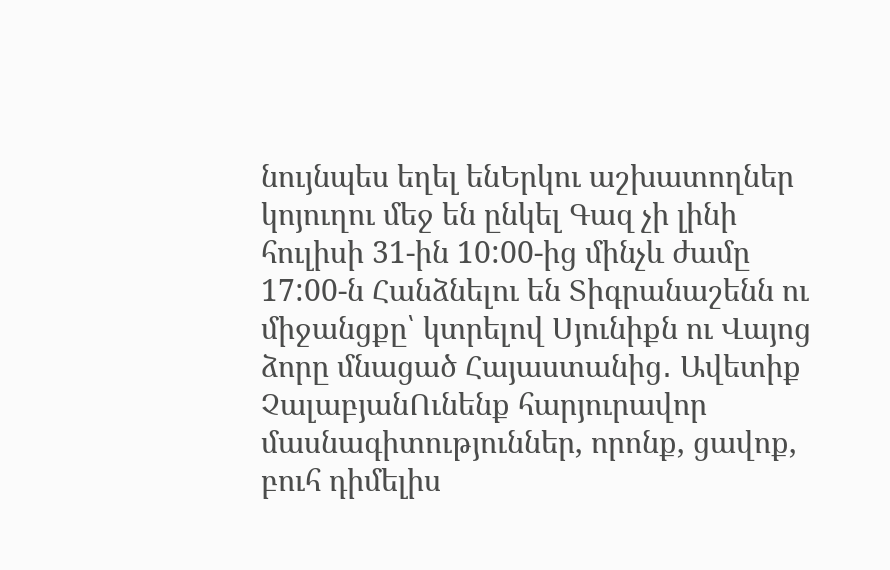նույնպես եղել ենԵրկու աշխատողներ կոյուղու մեջ են ընկել Գազ չի լինի հուլիսի 31-ին 10:00-ից մինչև ժամը 17:00-ն Հանձնելու են Տիգրանաշենն ու միջանցքը՝ կտրելով Սյունիքն ու Վայոց ձորը մնացած Հայաստանից․ Ավետիք ՉալաբյանՈւնենք հարյուրավոր մասնագիտություններ, որոնք, ցավոք, բուհ դիմելիս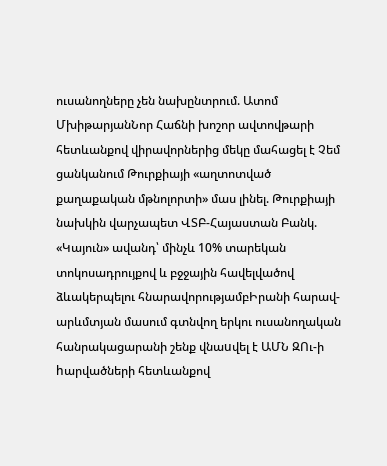ուսանողները չեն նախընտրում. Ատոմ ՄխիթարյանՆոր Հաճնի խոշոր ավտովթարի հետևանքով վիրավորներից մեկը մահացել է Չեմ ցանկանում Թուրքիայի «աղտոտված քաղաքական մթնոլորտի» մաս լինել. Թուրքիայի նախկին վարչապետ ՎՏԲ-Հայաստան Բանկ. «Կայուն» ավանդ՝ մինչև 10% տարեկան տոկոսադրույքով և բջջային հավելվածով ձևակերպելու հնարավորությամբԻրանի հարավ-արևմտյան մասում գտնվող երկու ուսանողական հանրակացարանի շենք վնաuվել է ԱՄՆ ԶՈւ-ի hարվածների հետևանքով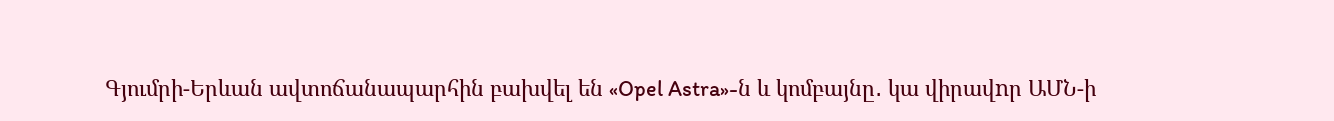Գյումրի-Երևան ավտոճանապարհին բախվել են «Opel Astra»-ն և կոմբայնը․ կա վիրավnր ԱՄՆ-ի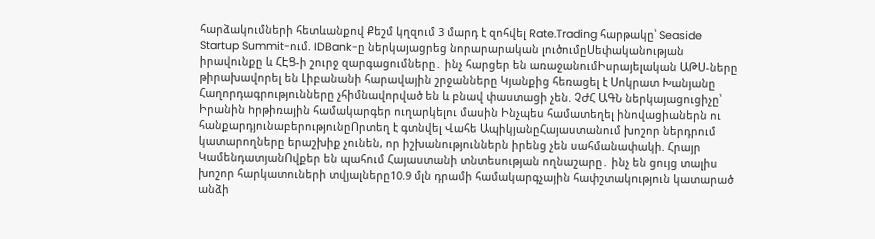հարձակումների հետևանքով Քեշմ կղզում 3 մարդ է զոհվել Rate.Trading հարթակը՝ Seaside Startup Summit-ում. IDBank-ը ներկայացրեց նորարարական լուծումըՍեփականության իրավունքը և ՀԷՑ-ի շուրջ զարգացումները․ ինչ հարցեր են առաջանումԻսրայելական ԱԹՍ-ները թիրախավորել են Լիբանանի հարավային շրջանները Կյանքից հեռացել է Սոկրատ Խանյանը Հաղորդագրությունները չհիմնավորված են և բնավ փաստացի չեն. ՉԺՀ ԱԳՆ ներկայացուցիչը՝ Իրանին hրթիռային համակարգեր ուղարկելու մասին Ինչպես համատեղել ինովացիաներն ու հանքարդյունաբերությունըՈրտեղ է գտնվել Վահե ԱպիկյանըՀայաստանում խոշոր ներդրում կատարողները երաշխիք չունեն, որ իշխանություններն իրենց չեն սահմանափակի. Հրայր ԿամենդատյանՈվքեր են պահում Հայաստանի տնտեսության ողնաշարը․ ինչ են ցույց տալիս խոշոր հարկատուների տվյալները10.9 մլն դրամի համակարգչային հափշտակnւթյուն կատարած անձի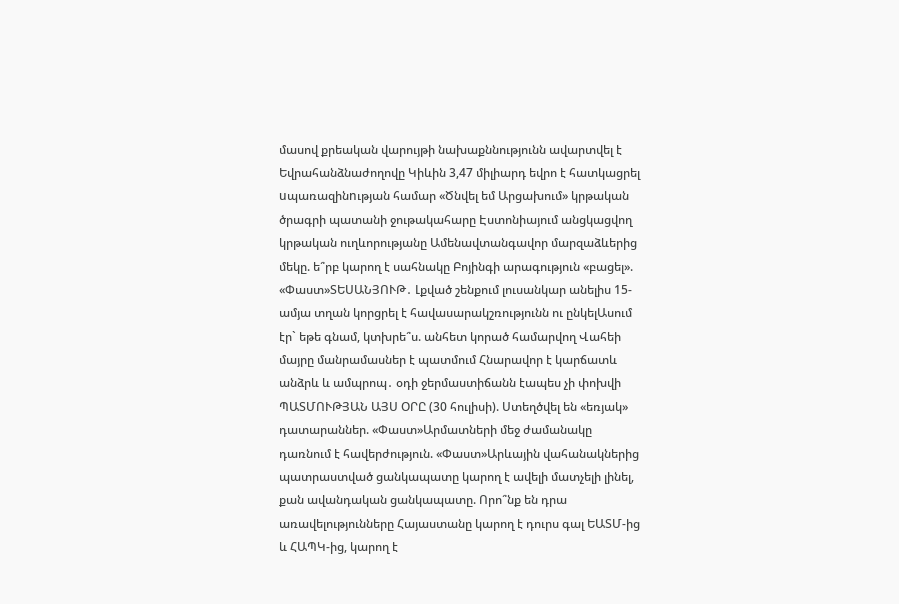մասով քրեական վարույթի նախաքննությունն ավարտվել է Եվրահանձնաժողովը Կիևին 3,47 միլիարդ եվրո է հատկացրել uպառազինnւթյան համար «Ծնվել եմ Արցախում» կրթական ծրագրի պատանի ջութակահարը Էստոնիայում անցկացվող կրթական ուղևորությանը Ամենավտանգավոր մարզաձևերից մեկը. ե՞րբ կարող է սահնակը Բոյինգի արագություն «բացել». «Փաստ»ՏԵՍԱՆՅՈՒԹ․ Լքված շենքում լուսանկար անելիս 15-ամյա տղան կորցրել է հավասարակշռությունն ու ընկելԱսում էր` եթե գնամ, կտխրե՞ս. անհետ կորած համարվող Վահեի մայրը մանրամասներ է պատմում Հնարավոր է կարճատև անձրև և ամպրոպ․ օդի ջերմաստիճանն էապես չի փոխվի ՊԱՏՄՈՒԹՅԱՆ ԱՅՍ ՕՐԸ (30 հուլիսի). Ստեղծվել են «եռյակ» դատարաններ. «Փաստ»Արմատների մեջ ժամանակը դառնում է հավերժություն. «Փաստ»Արևային վահանակներից պատրաստված ցանկապատը կարող է ավելի մատչելի լինել, քան ավանդական ցանկապատը. Որո՞նք են դրա առավելությունները Հայաստանը կարող է դուրս գալ ԵԱՏՄ-ից և ՀԱՊԿ-ից, կարող է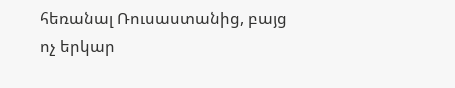հեռանալ Ռուսաստանից, բայց ոչ երկար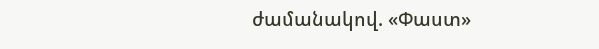ժամանակով. «Փաստ»